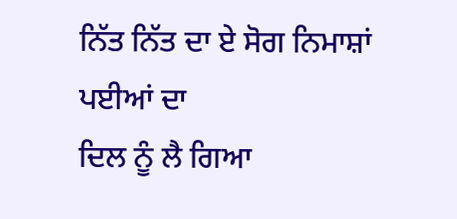ਨਿੱਤ ਨਿੱਤ ਦਾ ਏ ਸੋਗ ਨਿਮਾਸ਼ਾਂ ਪਈਆਂ ਦਾ
ਦਿਲ ਨੂੰ ਲੈ ਗਿਆ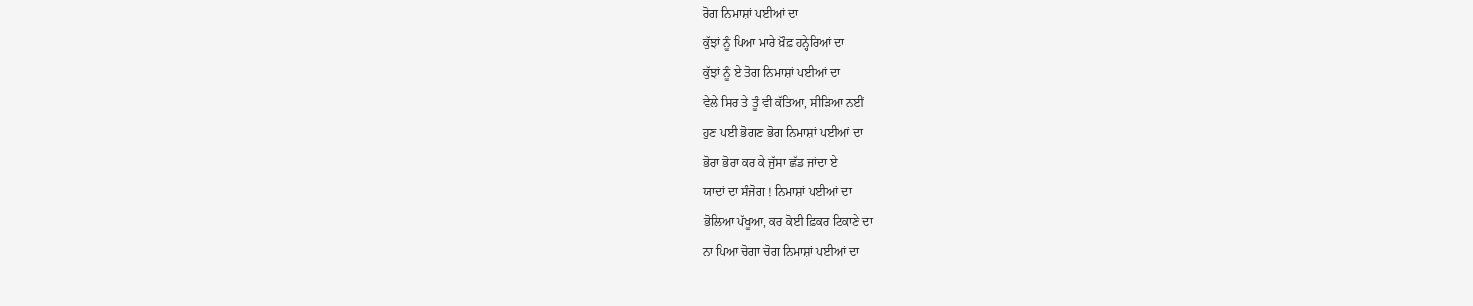ਰੋਗ ਨਿਮਾਸ਼ਾਂ ਪਈਆਂ ਦਾ
ਕੁੱਝਾਂ ਨੂੰ ਪਿਆ ਮਾਰੇ ਖ਼ੌਫ਼ ਹਨ੍ਹੇਰਿਆਂ ਦਾ
ਕੁੱਝਾਂ ਨੂੰ ਏ ਤੋਗ ਨਿਮਾਸ਼ਾਂ ਪਈਆਂ ਦਾ
ਵੇਲੇ ਸਿਰ ਤੇ ਤੂੰ ਵੀ ਕੱਤਿਆ, ਸੀੜਿਆ ਨਈਂ
ਹੁਣ ਪਈ ਭੋਗਣ ਭੋਗ ਨਿਮਾਸ਼ਾਂ ਪਈਆਂ ਦਾ
ਭੋਰਾ ਭੋਰਾ ਕਰ ਕੇ ਜੁੱਸਾ ਛੱਡ ਜਾਂਦਾ ਏ
ਯਾਦਾਂ ਦਾ ਸੰਜੋਗ ! ਨਿਮਾਸ਼ਾਂ ਪਈਆਂ ਦਾ
ਭੋਲਿਆ ਪੱਖੂਆ, ਕਰ ਕੋਈ ਫ਼ਿਕਰ ਟਿਕਾਣੇ ਦਾ
ਨਾ ਪਿਆ ਚੋਗਾ ਚੋਗ ਨਿਮਾਸ਼ਾਂ ਪਈਆਂ ਦਾ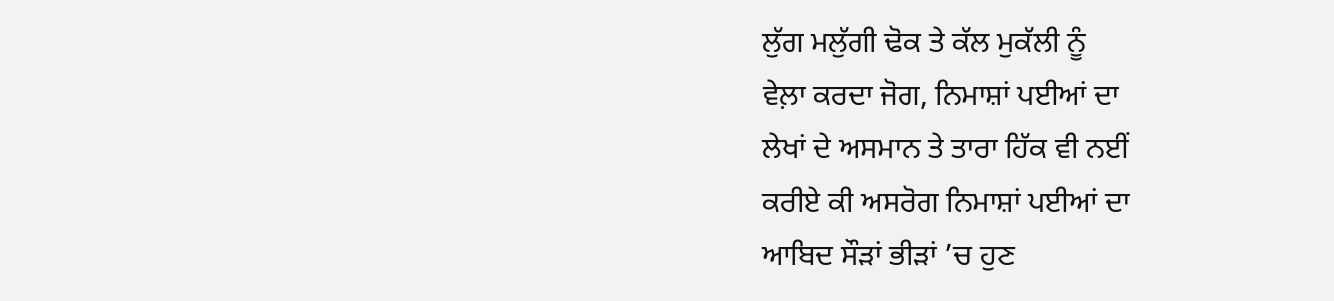ਲੁੱਗ ਮਲੁੱਗੀ ਢੋਕ ਤੇ ਕੱਲ ਮੁਕੱਲੀ ਨੂੰ
ਵੇਲ਼ਾ ਕਰਦਾ ਜੋਗ, ਨਿਮਾਸ਼ਾਂ ਪਈਆਂ ਦਾ
ਲੇਖਾਂ ਦੇ ਅਸਮਾਨ ਤੇ ਤਾਰਾ ਹਿੱਕ ਵੀ ਨਈਂ
ਕਰੀਏ ਕੀ ਅਸਰੋਗ ਨਿਮਾਸ਼ਾਂ ਪਈਆਂ ਦਾ
ਆਬਿਦ ਸੌੜਾਂ ਭੀੜਾਂ ’ਚ ਹੁਣ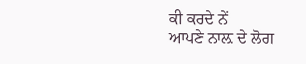ਕੀ ਕਰਦੇ ਨੇਂ
ਆਪਣੇ ਨਾਲ਼ ਦੇ ਲੋਗ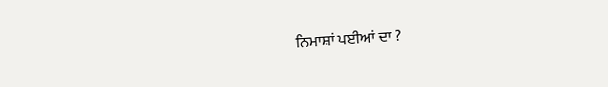ਨਿਮਾਸ਼ਾਂ ਪਈਆਂ ਦਾ ?